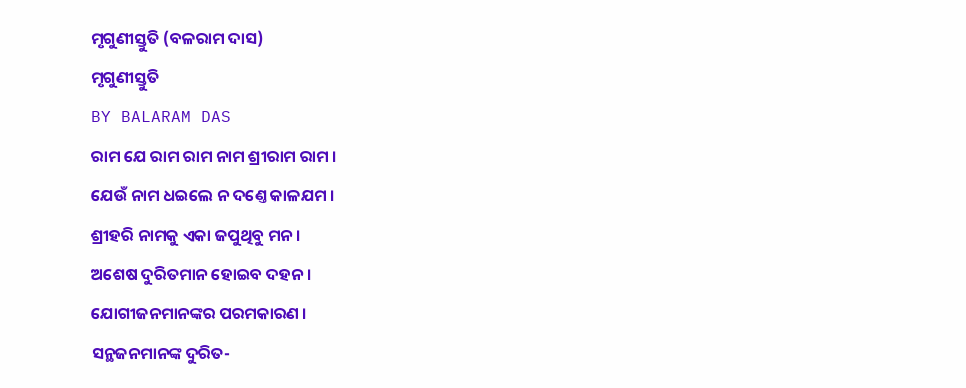ମୃଗୁଣୀସ୍ତୁତି (ବଳରାମ ଦାସ)
ମୃଗୁଣୀସ୍ତୁତି
BY BALARAM DAS
ରାମ ଯେ ରାମ ରାମ ନାମ ଶ୍ରୀରାମ ରାମ ।
ଯେଉଁ ନାମ ଧଇଲେ ନ ଦଣ୍ତେ କାଳଯମ ।
ଶ୍ରୀହରି ନାମକୁ ଏକା ଜପୁଥିବୁ ମନ ।
ଅଶେଷ ଦୁରିତମାନ ହୋଇବ ଦହନ ।
ଯୋଗୀଜନମାନଙ୍କର ପରମକାରଣ ।
ସନ୍ଥଜନମାନଙ୍କ ଦୁରିତ-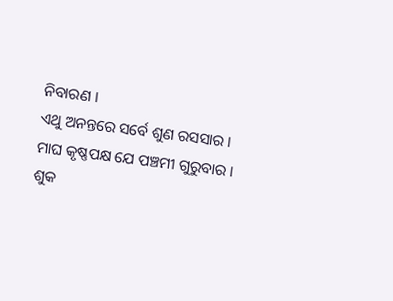ନିବାରଣ ।
ଏଥୁ ଅନନ୍ତରେ ସର୍ବେ ଶୁଣ ରସସାର ।
ମାଘ କୃଷ୍ଣପକ୍ଷ ଯେ ପଞ୍ଚମୀ ଗୁରୁବାର ।
ଶୁକ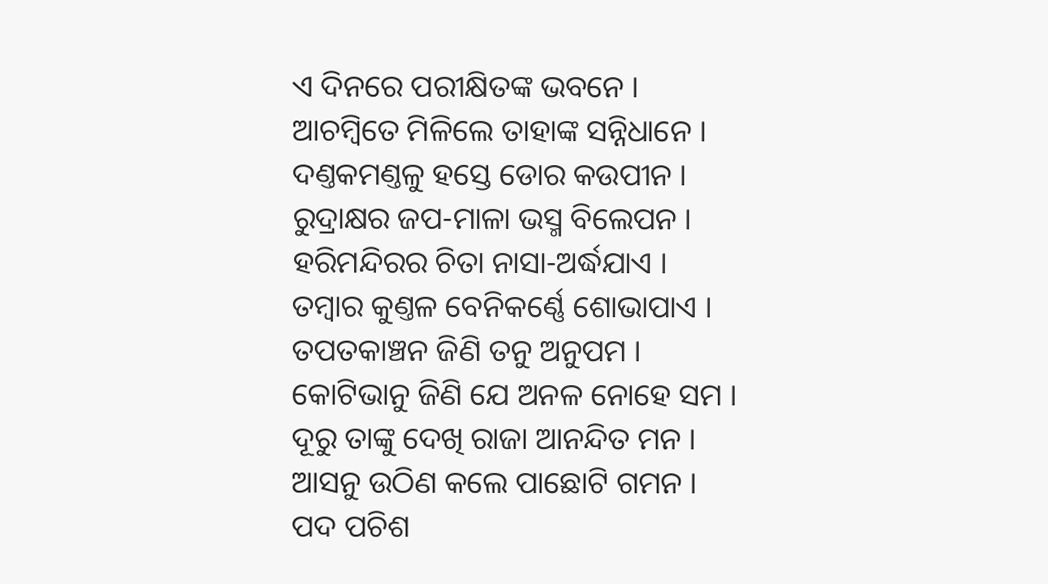ଏ ଦିନରେ ପରୀକ୍ଷିତଙ୍କ ଭବନେ ।
ଆଚମ୍ବିତେ ମିଳିଲେ ତାହାଙ୍କ ସନ୍ନିଧାନେ ।
ଦଣ୍ତକମଣ୍ତଳୁ ହସ୍ତେ ଡୋର କଉପୀନ ।
ରୁଦ୍ରାକ୍ଷର ଜପ-ମାଳା ଭସ୍ମ ବିଲେପନ ।
ହରିମନ୍ଦିରର ଚିତା ନାସା-ଅର୍ଦ୍ଧଯାଏ ।
ତମ୍ବାର କୁଣ୍ତଳ ବେନିକର୍ଣ୍ଣେ ଶୋଭାପାଏ ।
ତପତକାଞ୍ଚନ ଜିଣି ତନୁ ଅନୁପମ ।
କୋଟିଭାନୁ ଜିଣି ଯେ ଅନଳ ନୋହେ ସମ ।
ଦୂରୁ ତାଙ୍କୁ ଦେଖି ରାଜା ଆନନ୍ଦିତ ମନ ।
ଆସନୁ ଉଠିଣ କଲେ ପାଛୋଟି ଗମନ ।
ପଦ ପଚିଶ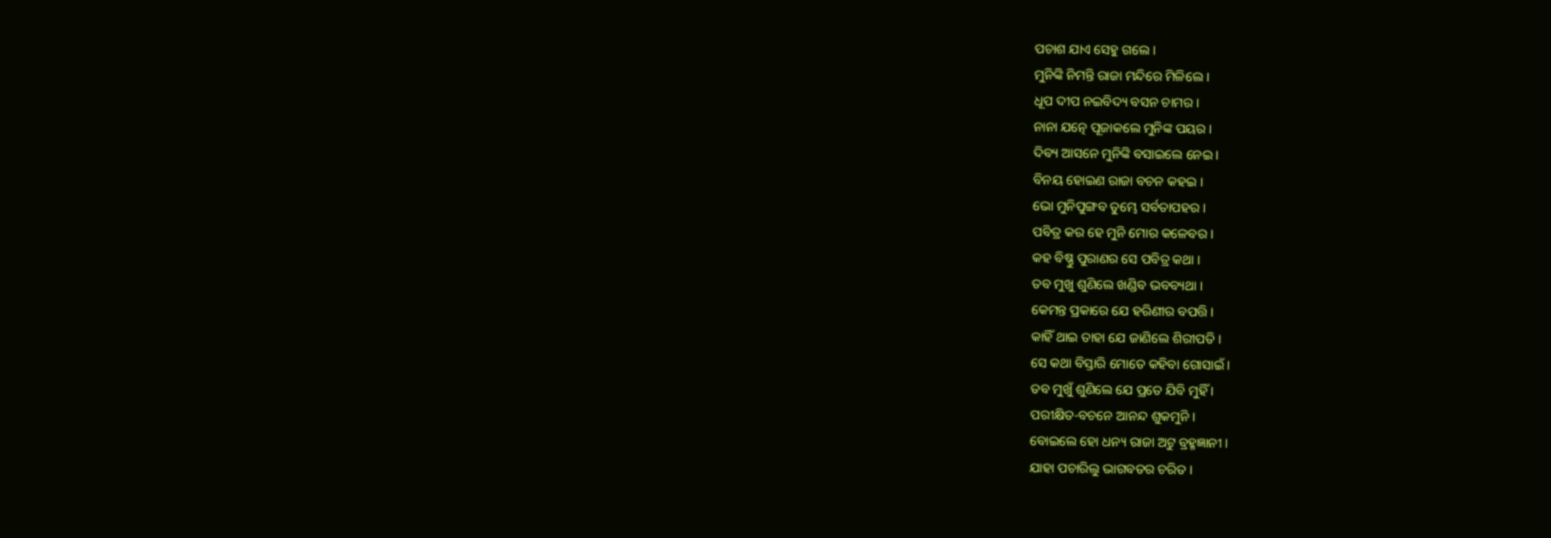ପଚାଶ ଯାଏ ସେହୁ ଗଲେ ।
ମୁନିଙ୍କି ନିମନ୍ତି ରାଜା ମନ୍ଦିରେ ମିଳିଲେ ।
ଧୂପ ଦୀପ ନଇବିଦ୍ୟ ବସନ ଚାମର ।
ନାନା ଯତ୍ନେ ପୂଜାକଲେ ମୁନିଙ୍କ ପୟର ।
ଦିବ୍ୟ ଆସନେ ମୁନିଙ୍କି ବସାଇଲେ ନେଇ ।
ବିନୟ ହୋଇଣ ରାଜା ବଚନ କହଇ ।
ଭୋ ମୁନିପୁଙ୍ଗବ ତୁମ୍ଭେ ସର୍ବତାପହର ।
ପବିତ୍ର କର ହେ ମୁନି ମୋର କଳେବର ।
କହ ବିଷ୍ଣୁ ପୁରାଣର ସେ ପବିତ୍ର କଥା ।
ତବ ମୁଖୁ ଶୁଣିଲେ ଖଣ୍ଡିବ ଭବବ୍ୟଥା ।
କେମନ୍ତ ପ୍ରକାରେ ଯେ ହରିଣୀର ବପତ୍ତି ।
କାହିଁ ଥାଇ ତାହା ଯେ ଜାଣିଲେ ଶିରୀପତି ।
ସେ କଥା ବିସ୍ତାରି ମୋତେ କହିବା ଗୋସାଇଁ ।
ତବ ମୁଖୁଁ ଶୁଣିଲେ ଯେ ପ୍ରତେ ଯିବି ମୁହିଁ ।
ପରୀକ୍ଷିତ-ବଚନେ ଆନନ୍ଦ ଶୁକମୁନି ।
ବୋଇଲେ ହୋ ଧନ୍ୟ ରାଜା ଅଟୁ ବ୍ରହ୍ମଜ୍ଞାନୀ ।
ଯାହା ପଚାରିଲୁ ଭାଗବତର ଚରିତ ।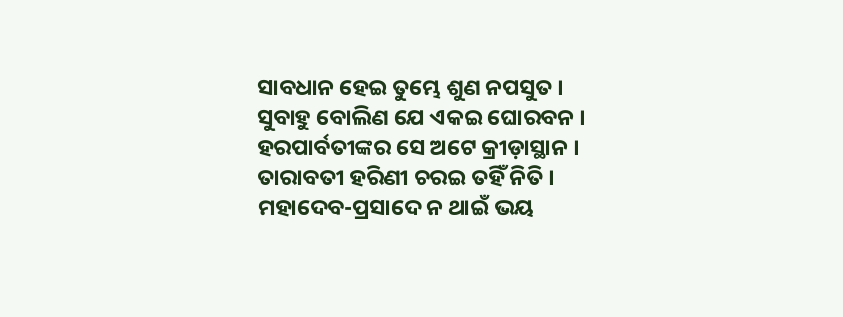ସାବଧାନ ହେଇ ତୁମ୍ଭେ ଶୁଣ ନପସୁତ ।
ସୁବାହୁ ବୋଲିଣ ଯେ ଏକଇ ଘୋରବନ ।
ହରପାର୍ବତୀଙ୍କର ସେ ଅଟେ କ୍ରୀଡ଼ାସ୍ଥାନ ।
ତାରାବତୀ ହରିଣୀ ଚରଇ ତହିଁ ନିତି ।
ମହାଦେବ-ପ୍ରସାଦେ ନ ଥାଇଁ ଭୟ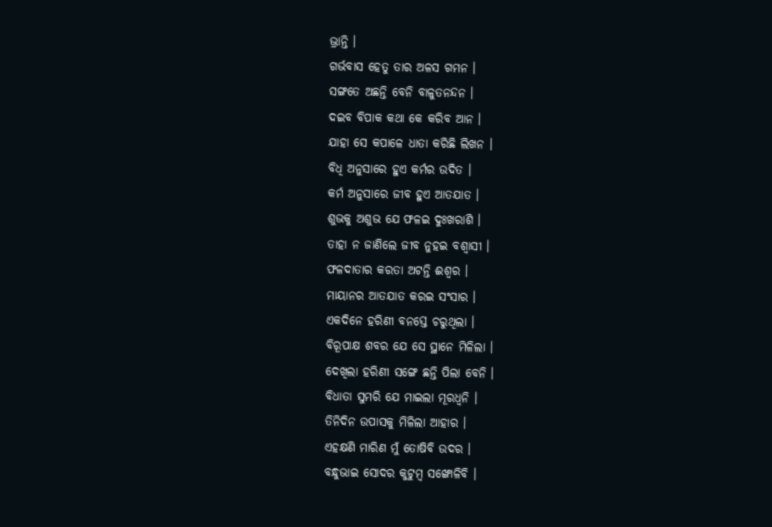ଭ୍ରାନ୍ତି ।
ଗର୍ଭବାସ ହେତୁ ତାର ଅଳସ ଗମନ ।
ସଙ୍ଗତେ ଅଛନ୍ତି ବେନି ବାଳୁତନନ୍ଦନ ।
ଦଇବ ବିପାକ କଥା କେ କରିବ ଆନ ।
ଯାହା ସେ କପାଳେ ଧାତା କରିଛି ଲିଖନ ।
ବିଧି ଅନୁସାରେ ହୁଏ କର୍ମର ଉଦିତ ।
କର୍ମ ଅନୁସାରେ ଜୀବ ହୁଏ ଆତଯାତ ।
ଶୁଭକୁ ଅଶୁଭ ଯେ ଫଳଇ ଦୁଃଖରାଶି ।
ତାହା ନ ଜାଣିଲେ ଜୀବ ନୁହଇ ବଶ୍ୱାସୀ ।
ଫଳଦାତାର କରତା ଅଟନ୍ତି ଈଶ୍ୱର ।
ମାୟାନର ଆତଯାତ କରଇ ସଂସାର ।
ଏକଦିନେ ହରିଣୀ ବନସ୍ତେ ଚରୁଥିଲା ।
ବିରୂପାକ୍ଷ ଶବର ଯେ ସେ ସ୍ଥାନେ ମିଳିଲା ।
ଦେଖିଲା ହରିଣୀ ସଙ୍ଗେ ଛନ୍ତି ପିଲା ବେନି ।
ବିଧାତା ସୁମରି ଯେ ମାଇଲା ମୂରଧ୍ୱନି ।
ତିନିଦିନ ଉପାସକୁ ମିଳିଲା ଆହାର ।
ଏହକ୍ଷଣି ମାରିଣ ମୁଁ ତୋଷିବି ଉଦର ।
ବନ୍ଧୁଭାଇ ସୋଦର କୁଟୁମ୍ବ ସଙ୍ଖୋଳିବି ।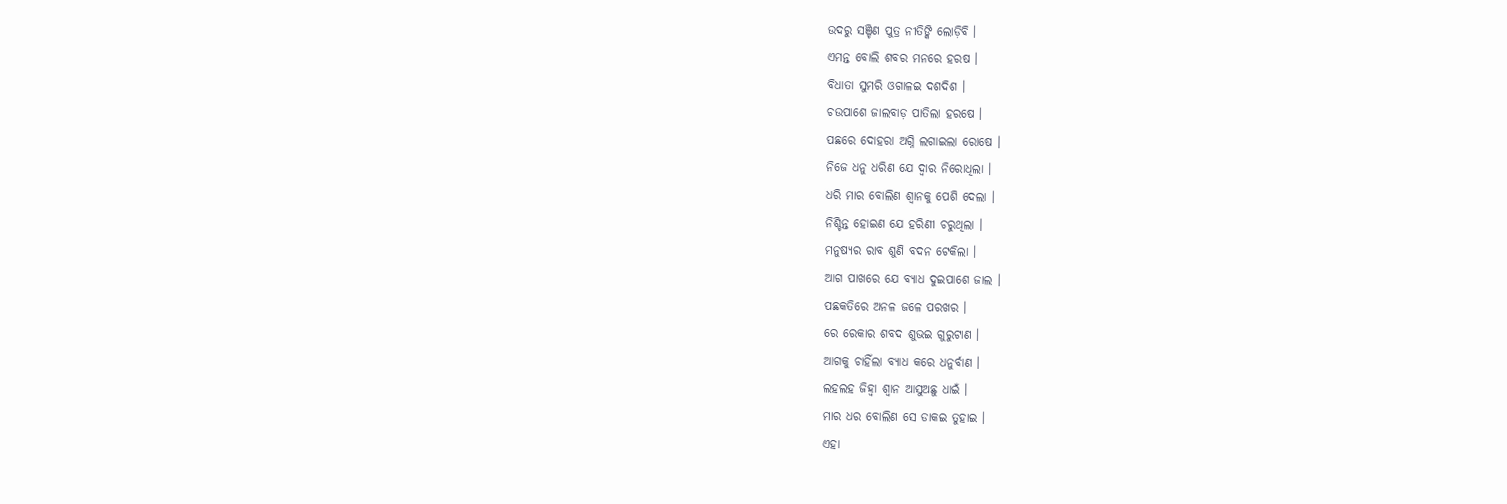ଉଦରୁ ସଞ୍ଚିଣ ପୁତ୍ର ନୀତିଙ୍କି ଲୋଡ଼ିବି ।
ଏମନ୍ତ ବୋଲି ଶବର ମନରେ ହରଷ ।
ବିଧାତା ସୁମରି ଓଗାଳଇ ଦଶଦିଶ ।
ଚଉପାଶେ ଜାଲବାଡ଼ ପାତିଲା ହରଷେ ।
ପଛରେ ଦୋହରା ଅଗ୍ନି ଲଗାଇଲା ରୋଷେ ।
ନିଜେ ଧନୁ ଧରିଣ ଯେ ଦ୍ୱାର ନିରୋଧିଲା ।
ଧରି ମାର ବୋଲିଣ ଶ୍ୱାନକୁ ପେଶି ଦେଲା ।
ନିଶ୍ଚିନ୍ତ ହୋଇଣ ଯେ ହରିଣୀ ଚରୁଥିଲା ।
ମନୁଷ୍ୟର ରାବ ଶୁଣି ବଦନ ଟେକିଲା ।
ଆଗ ପାଖରେ ଯେ ବ୍ୟାଧ ଦୁଇପାଶେ ଜାଲ ।
ପଛକତିରେ ଅନଳ ଜଳେ ପରଖର ।
ରେ ରେକାର ଶବଦ ଶୁଭଇ ଗୁରୁଟାଣ ।
ଆଗକୁ ଚାହିଁଲା ବ୍ୟାଧ କରେ ଧନୁର୍ବାଣ ।
ଲହଲହ ଜିହ୍ୱା ଶ୍ୱାନ ଆସୁଅଛୁ ଧାଇଁ ।
ମାର ଧର ବୋଲିଣ ସେ ଡାକଇ ତୁହାଇ ।
ଏହା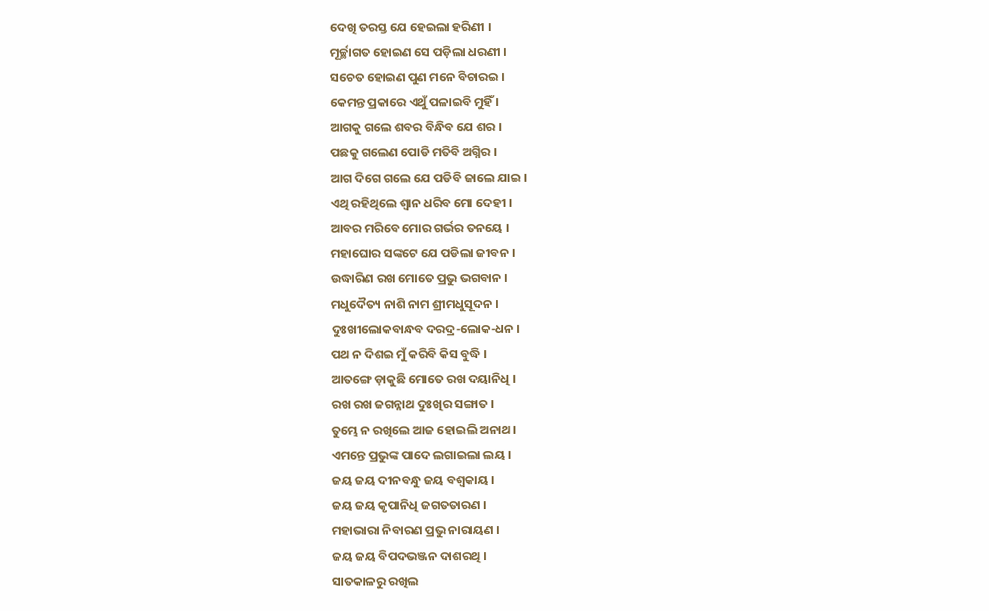ଦେଖି ତରସ୍ତ ଯେ ହେଇଲା ହରିଣୀ ।
ମୂର୍ଚ୍ଛାଗତ ହୋଇଣ ସେ ପଡ଼ିଲା ଧରଣୀ ।
ସଚେତ ହୋଇଣ ପୁଣ ମନେ ବିଚାରଇ ।
କେମନ୍ତ ପ୍ରକାରେ ଏଥୁଁ ପଳାଇବି ମୁହିଁ ।
ଆଗକୁ ଗଲେ ଶବର ବିନ୍ଧିବ ଯେ ଶର ।
ପଛକୁ ଗଲେଣ ପୋଡି ମତିବି ଅଗ୍ନିର ।
ଆଗ ଦିଗେ ଗଲେ ଯେ ପଡିବି ଜାଲେ ଯାଇ ।
ଏଥି ରହିଥିଲେ ଶ୍ୱାନ ଧରିବ ମୋ ଦେହୀ ।
ଆବର ମରିବେ ମୋର ଗର୍ଭର ତନୟେ ।
ମହାଘୋର ସଙ୍କଟେ ଯେ ପଡିଲା ଜୀବନ ।
ଉଦ୍ଧାରିଣ ରଖ ମୋତେ ପ୍ରଭୁ ଭଗବାନ ।
ମଧୁଦୈତ୍ୟ ନାଶି ନାମ ଶ୍ରୀମଧୁସୂଦନ ।
ଦୁଃଖୀଲୋକବାନ୍ଧବ ଦରଦ୍ର-ଲୋକ-ଧନ ।
ପଥ ନ ଦିଶଇ ମୁଁ କରିବି କିସ ବୁଦ୍ଧି ।
ଆତଙ୍ଗେ ଡ଼ାକୁଛି ମୋତେ ରଖ ଦୟାନିଧି ।
ରଖ ରଖ ଜଗନ୍ନାଥ ଦୁଃଖିର ସଙ୍ଗାତ ।
ତୁମ୍ଭେ ନ ରଖିଲେ ଆଜ ହୋଇଲି ଅନାଥ ।
ଏମନ୍ତେ ପ୍ରଭୁଙ୍କ ପାଦେ ଲଗାଇଲା ଲୟ ।
ଜୟ ଜୟ ଦୀନବନ୍ଧୁ ଜୟ ବଶ୍ୱକାୟ ।
ଜୟ ଜୟ କୃପାନିଧି ଜଗତତାରଣ ।
ମହାଭାରା ନିବାରଣ ପ୍ରଭୁ ନାରାୟଣ ।
ଜୟ ଜୟ ବିପଦଭଞ୍ଜନ ଦାଶରଥି ।
ସାତକାଳରୁ ରଖିଲ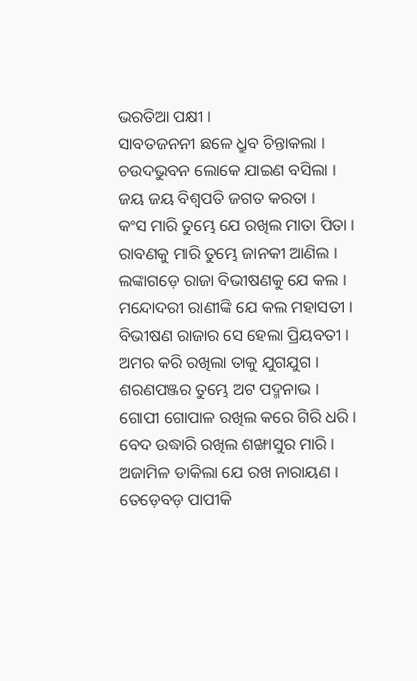ଭରତିଆ ପକ୍ଷୀ ।
ସାବତଜନନୀ ଛଳେ ଧ୍ରୁବ ଚିନ୍ତାକଲା ।
ଚଉଦଭୁବନ ଲୋକେ ଯାଇଣ ବସିଲା ।
ଜୟ ଜୟ ବିଶ୍ୱପତି ଜଗତ କରତା ।
କଂସ ମାରି ତୁମ୍ଭେ ଯେ ରଖିଲ ମାତା ପିତା ।
ରାବଣକୁ ମାରି ତୁମ୍ଭେ ଜାନକୀ ଆଣିଲ ।
ଲଙ୍କାଗଡ଼େ ରାଜା ବିଭୀଷଣକୁ ଯେ କଲ ।
ମନ୍ଦୋଦରୀ ରାଣୀଙ୍କି ଯେ କଲ ମହାସତୀ ।
ବିଭୀଷଣ ରାଜାର ସେ ହେଲା ପ୍ରିୟବତୀ ।
ଅମର କରି ରଖିଲା ତାକୁ ଯୁଗଯୁଗ ।
ଶରଣପଞ୍ଜର ତୁମ୍ଭେ ଅଟ ପଦ୍ମନାଭ ।
ଗୋପୀ ଗୋପାଳ ରଖିଲ କରେ ଗିରି ଧରି ।
ବେଦ ଉଦ୍ଧାରି ରଖିଲ ଶଙ୍ଖାସୁର ମାରି ।
ଅଜାମିଳ ଡାକିଲା ଯେ ରଖ ନାରାୟଣ ।
ତେଡ଼େବଡ଼ ପାପୀକି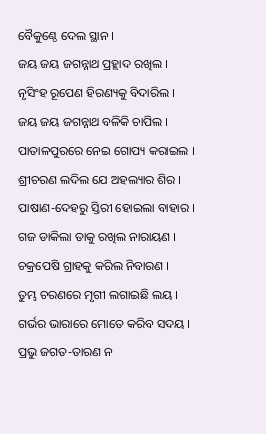ବୈକୁଣ୍ଠେ ଦେଲ ସ୍ଥାନ ।
ଜୟ ଜୟ ଜଗନ୍ନାଥ ପ୍ରହ୍ଲାଦ ରଖିଲ ।
ନୃସିଂହ ରୂପେଣ ହିରଣ୍ୟକୁ ବିଦାରିଲ ।
ଜୟ ଜୟ ଜଗନ୍ନାଥ ବଳିକି ଚାପିଲ ।
ପାତାଳପୁରରେ ନେଇ ଗୋପ୍ୟ କରାଇଲ ।
ଶ୍ରୀଚରଣ ଲଦିଲ ଯେ ଅହଲ୍ୟାର ଶିର ।
ପାଷାଣ-ଦେହରୁ ସ୍ତିରୀ ହୋଇଲା ବାହାର ।
ଗଜ ଡାକିଲା ତାକୁ ରଖିଲ ନାରାୟଣ ।
ଚକ୍ରପେଷି ଗ୍ରାହକୁ କରିଲ ନିବାରଣ ।
ତୁମ୍ଭ ଚରଣରେ ମୃଗୀ ଲଗାଇଛି ଲୟ ।
ଗର୍ଭର ଭାରାରେ ମୋତେ କରିବ ସଦୟ ।
ପ୍ରଭୁ ଜଗତ-ତାରଣ ନ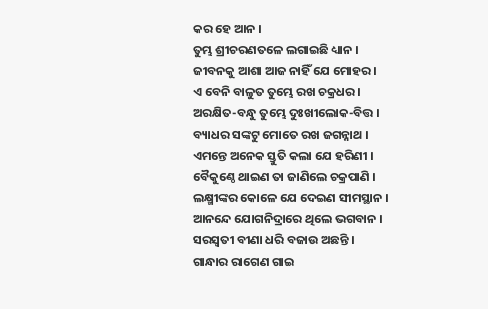କର ହେ ଆନ ।
ତୁମ୍ଭ ଶ୍ରୀଚରଣତଳେ ଲଗାଇଛି ଧ୍ୟାନ ।
ଜୀବନକୁ ଆଶା ଆଜ ନାହିଁ ଯେ ମୋହର ।
ଏ ବେନି ବାଳୁତ ତୁମ୍ଭେ ରଖ ଚକ୍ରଧର ।
ଅରକ୍ଷିତ-ବନ୍ଧୁ ତୁମ୍ଭେ ଦୁଃଖୀଲୋକ-ବିତ୍ତ ।
ବ୍ୟାଧର ସଙ୍କଟୁ ମୋତେ ରଖ ଜଗନ୍ନାଥ ।
ଏମନ୍ତେ ଅନେକ ସ୍ତୁତି କଲା ଯେ ହରିଣୀ ।
ବୈକୁଣ୍ଠେ ଥାଇଣ ତା ଜାଣିଲେ ଚକ୍ରପାଣି ।
ଲକ୍ଷ୍ମୀଙ୍କର କୋଳେ ଯେ ଦେଇଣ ସୀମସ୍ଥାନ ।
ଆନନ୍ଦେ ଯୋଗନିଦ୍ରାରେ ଥିଲେ ଭଗବାନ ।
ସରସ୍ୱତୀ ବୀଣା ଧରି ବଜାଉ ଅଛନ୍ତି ।
ଗାନ୍ଧାର ରାଗେଣ ଗାଇ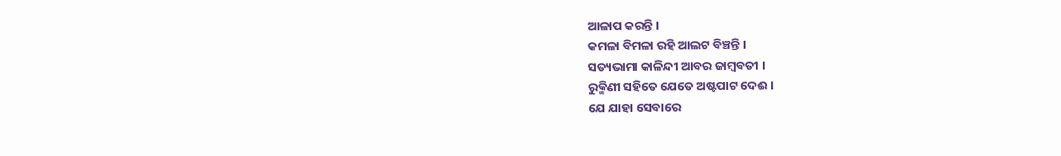ଆଳାପ କରନ୍ତି ।
କମଳା ବିମଳା ରହି ଆଲଟ ବିଞ୍ଚନ୍ତି ।
ସତ୍ୟଭାମା କାଳିନ୍ଦୀ ଆବର ଜାମ୍ବବତୀ ।
ରୁକ୍ମିଣୀ ସହିତେ ଯେତେ ଅଷ୍ଟପାଟ ଦେଈ ।
ଯେ ଯାହା ସେବାରେ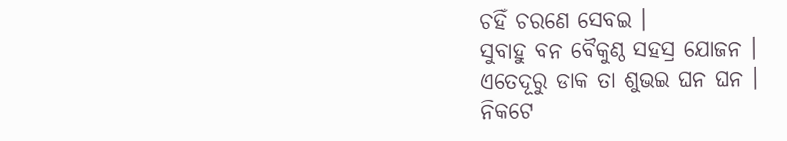ଚହିଁ ଚରଣେ ସେବଇ ।
ସୁବାହୁ ବନ ବୈକୁଣ୍ଠ ସହସ୍ର ଯୋଜନ ।
ଏତେଦୂରୁ ଡାକ ତା ଶୁଭଇ ଘନ ଘନ ।
ନିକଟେ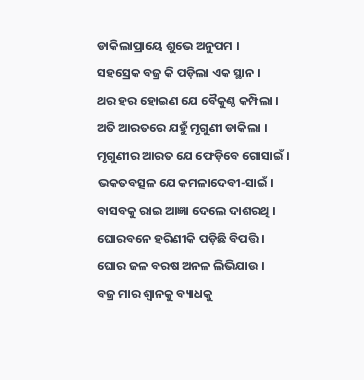ଡାକିଲାପ୍ରାୟେ ଶୁଭେ ଅନୁପମ ।
ସହସ୍ରେକ ବଜ୍ର କି ପଡ଼ିଲା ଏକ ସ୍ଥାନ ।
ଥର ହର ହୋଇଣ ଯେ ବୈକୁଣ୍ଠ କମ୍ପିଲା ।
ଅତି ଆରତରେ ଯହୁଁ ମୃଗୁଣୀ ଡାକିଲା ।
ମୃଗୁଣୀର ଆରତ ଯେ ଫେଡ଼ିବେ ଗୋସାଇଁ ।
ଭକତବତ୍ସଳ ଯେ କମଳାଦେବୀ-ସାଇଁ ।
ବାସବକୁ ରାଇ ଆଜ୍ଞା ଦେଲେ ଦାଶରଥି ।
ଘୋରବନେ ହରିଣୀକି ପଡ଼ିଛି ବିପତ୍ତି ।
ଘୋର ଜଳ ବରଷ ଅନଳ ଲିଭିଯାଉ ।
ବଜ୍ର ମାର ଶ୍ୱାନକୁ ବ୍ୟାଧକୁ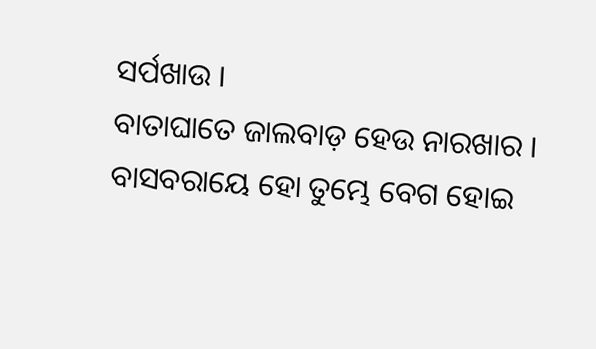ସର୍ପଖାଉ ।
ବାତାଘାତେ ଜାଲବାଡ଼ ହେଉ ନାରଖାର ।
ବାସବରାୟେ ହୋ ତୁମ୍ଭେ ବେଗ ହୋଇ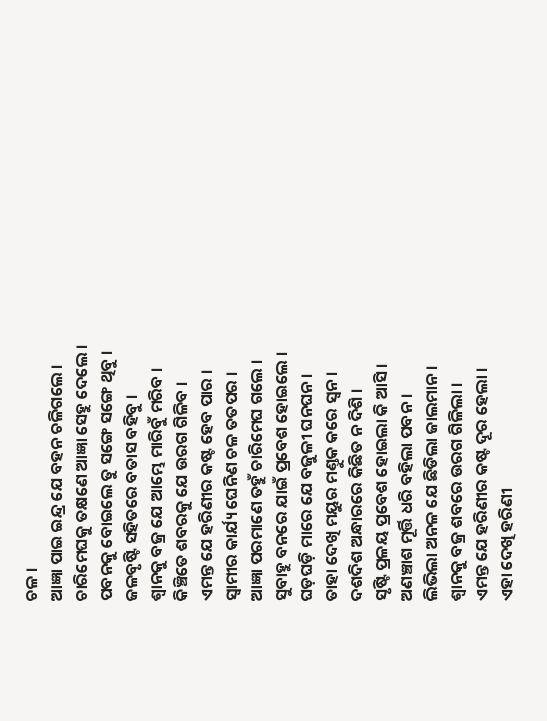ଚଳ ।
ଆଜ୍ଞା ପାଇ ଇନ୍ଦ୍ର ଯେ ବହନ ଚଳିଗଲେ ।
ଚାରିମେଘକୁ ତକ୍ଷଣେ ଆଜ୍ଞା ସେହୁ ଦେଲେ ।
ପବନକୁ ବୋଇଲେ ତୁ ସଙ୍ଗେ ସଙ୍ଗେ ଥିବୁ ।
ଜଳବୃଷ୍ଟି ସହିତରେ ବତାସ ବହିବୁ ।
ଶ୍ୱାନକୁ ବଜ୍ର ଯେ ଆମ୍ଭେ ମାରିବୁଁ ମରିବ ।
କିଞ୍ଚିତେ ଶବରକୁ ଯେ ଉରଗ ଗିଳିବ ।
ଏମନ୍ତ ଯେ ହରିଣୀର କଷ୍ଟ ହେବ ପାର ।
ସ୍ୱାମୀର କାର୍ଯ୍ୟ ଘେନିଣ ଚଳ ତତପର ।
ଆଜ୍ଞା ପରମାଣେ ତହୁଁ ଚାରିମେଘ ଗଲେ ।
ସୁବାହୁ ବନରେ ଯାଇଁ ପ୍ରବେଶ ହୋଇଲେ ।
ଘଡ଼ଘଡ଼ି ମାରେ ଯେ ବଜୁଳୀ ଘନଘନ ।
ତାହା ଦେଖି ମୟୁର ମଣ୍ତୁକ କରେ ସ୍ୱନ ।
ଦଶଦିଶ ଅନ୍ଧାରରେ କିଛିତ ନ ଦିଶି ।
ସୃଷ୍ଟି ପ୍ରଳୟ ପ୍ରବେଶ ହୋଇଲା କି ଆସି ।
ଅଣଞ୍ଚାଶ ମୂର୍ତ୍ତି ଧରି ବହିଲା ପବନ ।
ଲିଭିଲା ଅନଳ ଯେ ଛିଡିଲା ଜାଲମାନ ।
ଶ୍ୱାନକୁ ବଜ୍ର ଶବରେ ଉରଗ ଗିଳିଲା ।
ଏମନ୍ତ ଯେ ହରିଣୀର କଷ୍ଟ ଦୂର ହେଲା ।
ଏହା ଦେଖି ହରିଣୀ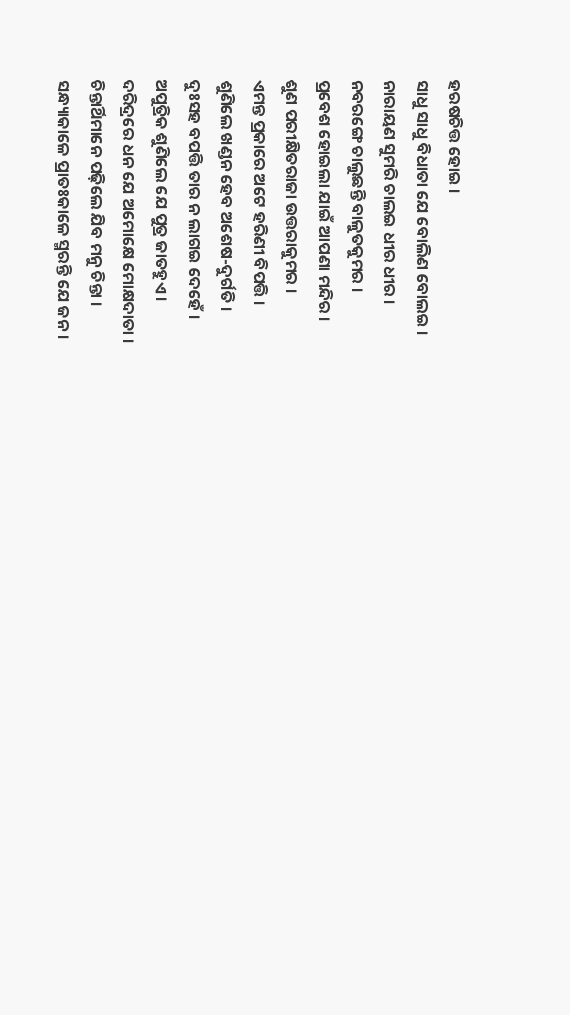ହରଷଚିତ୍ତ ହୋଇ ।
ସାଧୁ ସାଧୁ ବିଧାତା ଯେ ବୋଲିଣ ବୋଲଇ ।
ନାରାୟଣ ସୁମରି ଚାଲଇ ଧୀର ଧୀର ।
ନବରଙ୍ଗେ ଚାଲୁଛନ୍ତି ବାଳୁତକୁମର ।
ପ୍ରବେଶ ହୋଇଲା ଯାଇଁ ଆପଣା ମନ୍ଦିର ।
ଶୁଣ ପରୀକ୍ଷିତରାଜା ଉତ୍ତରାକୁମର ।
ଏମନ୍ତ ପ୍ରକାରେ ଅଟେ ହରିଣୀ ବିପତ୍ତି ।
ଶୁଣିଲେ ଖଣ୍ଡନ ହେବ ଅଶେଷ-ଦୁର୍ଗତି ।
ଦୁଃସହ ବପତ୍ତି ତାର ନ ଲାଗଇ ଦେହେଁ ।
ଅପୁତ୍ରିକ ଶୁଣିଲେ ଯେ ପୁତ୍ର ଜାତହୁଏ ।
ଦରିଦ୍ରରେ ଧନ ଯେ ଅମୋକ୍ଷେ ମୋକ୍ଷଦାତା ।
ଚିନ୍ତାର୍ଥିମାନେ ପଢ଼ିଲେ ଯିବ ମନୁ ଚିନ୍ତା ।
ସନ୍ଧ୍ୟାକାଳେ ପ୍ରାତଃକାଳେ ସ୍ମରନ୍ତି ଯେ ଜନ ।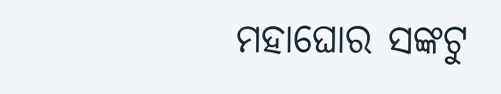ମହାଘୋର ସଙ୍କଟୁ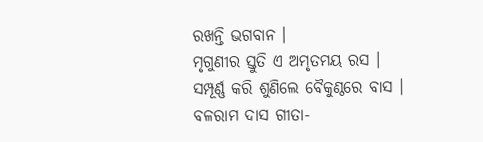ରଖନ୍ତି ଭଗବାନ ।
ମୃଗୁଣୀର ସ୍ତୁତି ଏ ଅମୃତମୟ ରସ ।
ସମ୍ପୂର୍ଣ୍ଣ କରି ଶୁଣିଲେ ବୈକୁଣ୍ଠରେ ବାସ ।
ବଳରାମ ଦାସ ଗୀତା-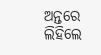ଅନ୍ତରେ ଲିହିଲେ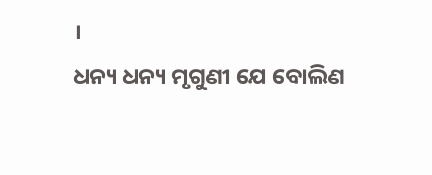।
ଧନ୍ୟ ଧନ୍ୟ ମୃଗୁଣୀ ଯେ ବୋଲିଣ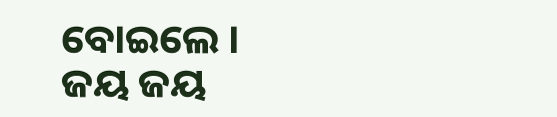ବୋଇଲେ ।
ଜୟ ଜୟ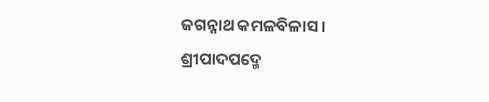ଜଗନ୍ନାଥ କମଳବିଳାସ ।
ଶ୍ରୀପାଦପଦ୍ମେ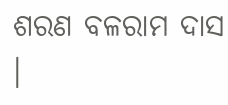ଶରଣ ବଳରାମ ଦାସ ।